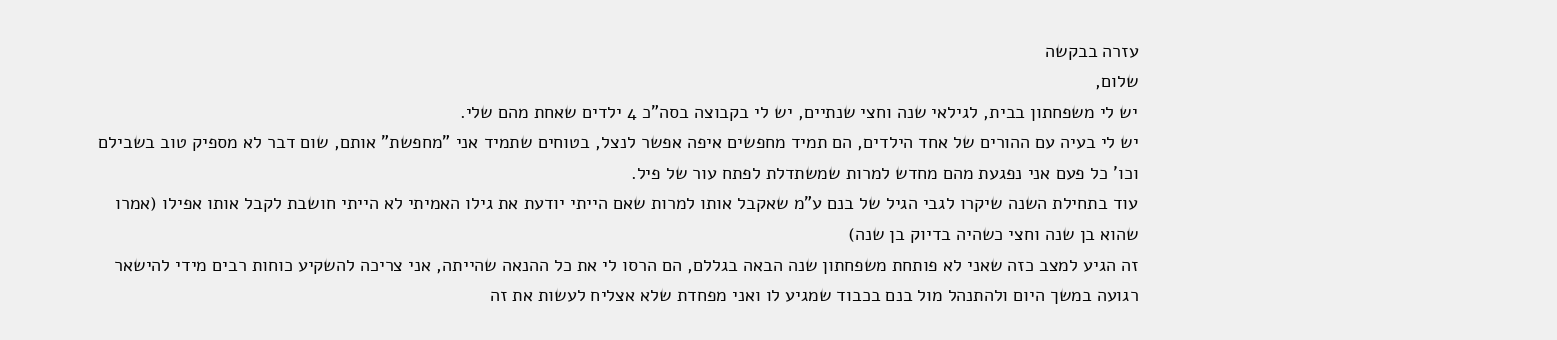עזרה בבקשה
שלום,
יש לי משפחתון בבית, לגילאי שנה וחצי שנתיים, יש לי בקבוצה בסה"כ 4 ילדים שאחת מהם שלי.
יש לי בעיה עם ההורים של אחד הילדים, הם תמיד מחפשים איפה אפשר לנצל, בטוחים שתמיד אני "מחפשת" אותם, שום דבר לא מספיק טוב בשבילם וכו' כל פעם אני נפגעת מהם מחדש למרות שמשתדלת לפתח עור של פיל.
עוד בתחילת השנה שיקרו לגבי הגיל של בנם ע"מ שאקבל אותו למרות שאם הייתי יודעת את גילו האמיתי לא הייתי חושבת לקבל אותו אפילו (אמרו שהוא בן שנה וחצי כשהיה בדיוק בן שנה)
זה הגיע למצב כזה שאני לא פותחת משפחתון שנה הבאה בגללם, הם הרסו לי את כל ההנאה שהייתה, אני צריכה להשקיע כוחות רבים מידי להישאר רגועה במשך היום ולהתנהל מול בנם בכבוד שמגיע לו ואני מפחדת שלא אצליח לעשות את זה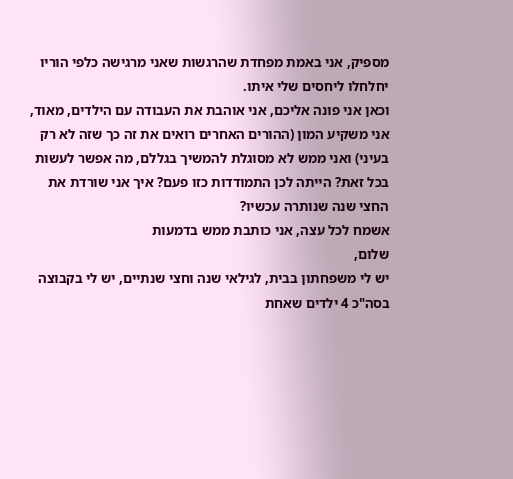מספיק, אני באמת מפחדת שהרגשות שאני מרגישה כלפי הוריו יחלחלו ליחסים שלי איתו.
וכאן אני פונה אליכם, אני אוהבת את העבודה עם הילדים, מאוד, אני משקיע המון (ההורים האחרים רואים את זה כך שזה לא רק בעיני) ואני ממש לא מסוגלת להמשיך בגללם, מה אפשר לעשות בכל זאת? הייתה לכן התמודדות כזו פעם? איך אני שורדת את החצי שנה שנותרה עכשיו?
אשמח לכל עצה, אני כותבת ממש בדמעות
שלום,
יש לי משפחתון בבית, לגילאי שנה וחצי שנתיים, יש לי בקבוצה בסה"כ 4 ילדים שאחת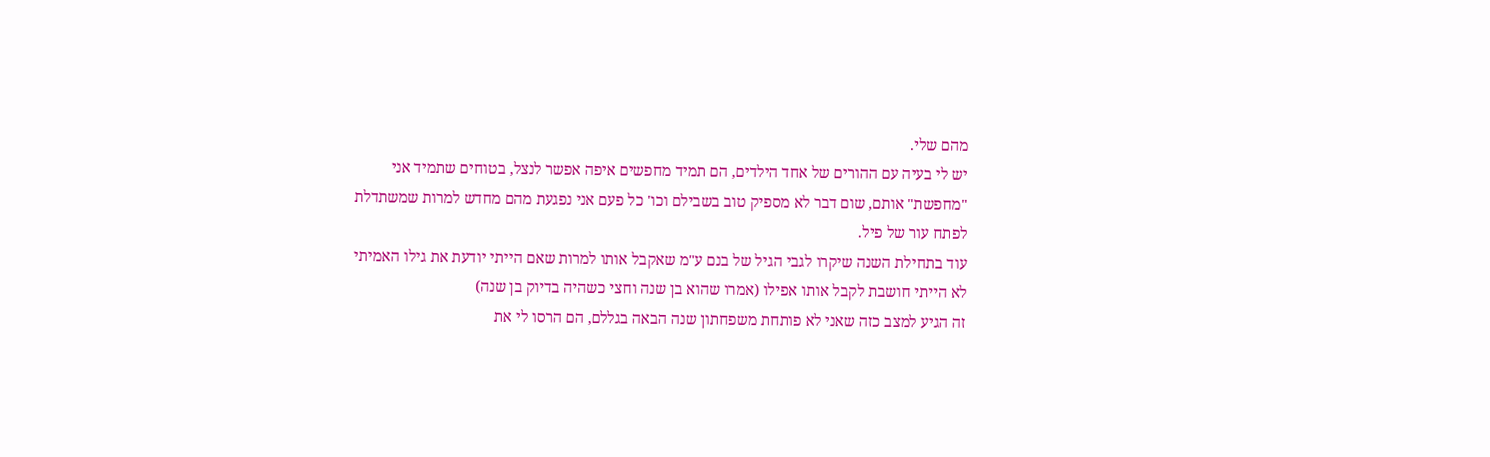מהם שלי.
יש לי בעיה עם ההורים של אחד הילדים, הם תמיד מחפשים איפה אפשר לנצל, בטוחים שתמיד אני "מחפשת" אותם, שום דבר לא מספיק טוב בשבילם וכו' כל פעם אני נפגעת מהם מחדש למרות שמשתדלת לפתח עור של פיל.
עוד בתחילת השנה שיקרו לגבי הגיל של בנם ע"מ שאקבל אותו למרות שאם הייתי יודעת את גילו האמיתי לא הייתי חושבת לקבל אותו אפילו (אמרו שהוא בן שנה וחצי כשהיה בדיוק בן שנה)
זה הגיע למצב כזה שאני לא פותחת משפחתון שנה הבאה בגללם, הם הרסו לי את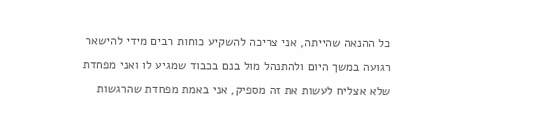כל ההנאה שהייתה, אני צריכה להשקיע כוחות רבים מידי להישאר רגועה במשך היום ולהתנהל מול בנם בכבוד שמגיע לו ואני מפחדת שלא אצליח לעשות את זה מספיק, אני באמת מפחדת שהרגשות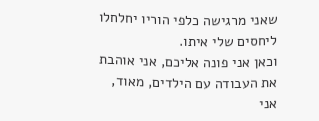שאני מרגישה כלפי הוריו יחלחלו ליחסים שלי איתו.
וכאן אני פונה אליכם, אני אוהבת את העבודה עם הילדים, מאוד, אני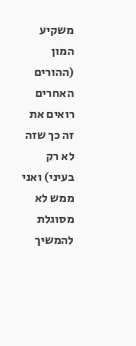משקיע המון (ההורים האחרים רואים את זה כך שזה לא רק בעיני) ואני ממש לא מסוגלת להמשיך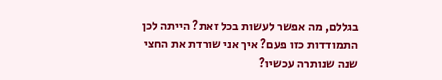בגללם, מה אפשר לעשות בכל זאת? הייתה לכן התמודדות כזו פעם? איך אני שורדת את החצי שנה שנותרה עכשיו?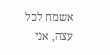אשמח לכל עצה, אני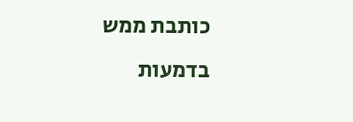כותבת ממש בדמעות